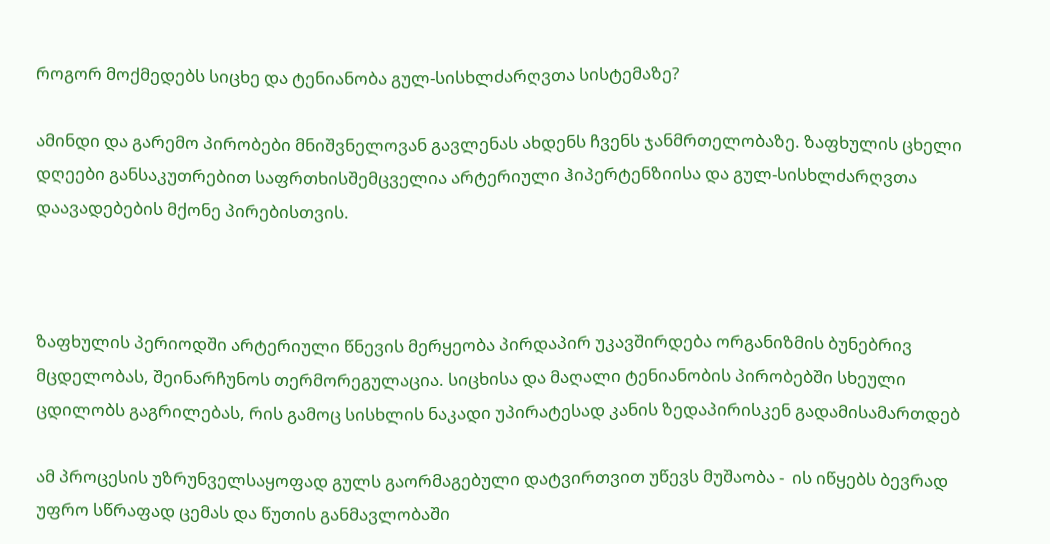როგორ მოქმედებს სიცხე და ტენიანობა გულ-სისხლძარღვთა სისტემაზე?

ამინდი და გარემო პირობები მნიშვნელოვან გავლენას ახდენს ჩვენს ჯანმრთელობაზე. ზაფხულის ცხელი დღეები განსაკუთრებით საფრთხისშემცველია არტერიული ჰიპერტენზიისა და გულ-სისხლძარღვთა დაავადებების მქონე პირებისთვის.



ზაფხულის პერიოდში არტერიული წნევის მერყეობა პირდაპირ უკავშირდება ორგანიზმის ბუნებრივ მცდელობას, შეინარჩუნოს თერმორეგულაცია. სიცხისა და მაღალი ტენიანობის პირობებში სხეული ცდილობს გაგრილებას, რის გამოც სისხლის ნაკადი უპირატესად კანის ზედაპირისკენ გადამისამართდებ

ამ პროცესის უზრუნველსაყოფად გულს გაორმაგებული დატვირთვით უწევს მუშაობა -  ის იწყებს ბევრად უფრო სწრაფად ცემას და წუთის განმავლობაში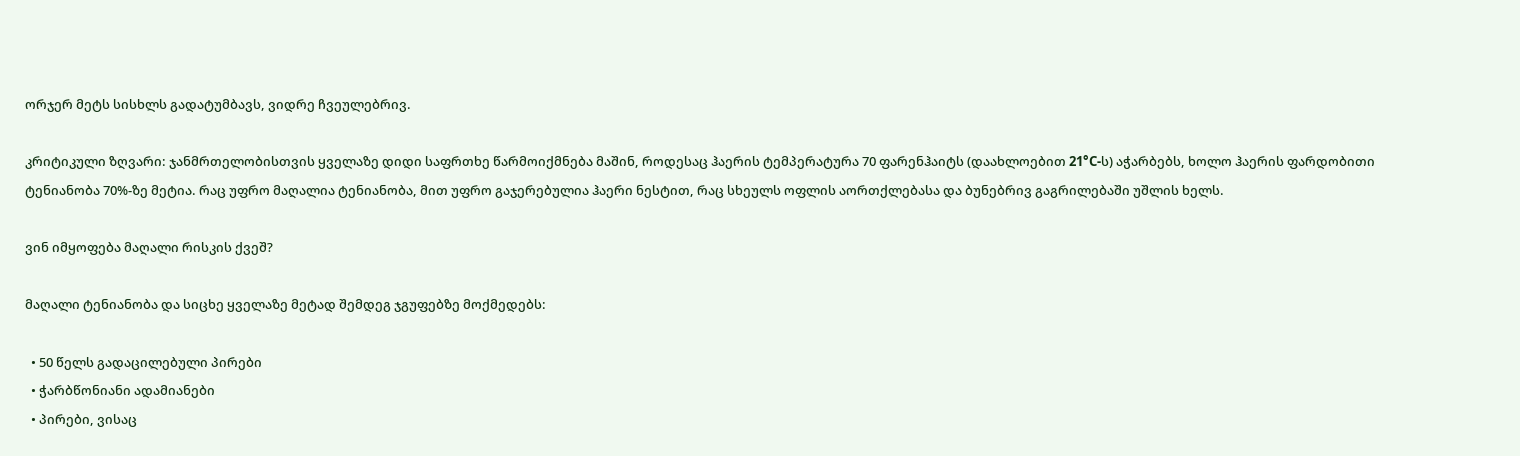ორჯერ მეტს სისხლს გადატუმბავს, ვიდრე ჩვეულებრივ.

კრიტიკული ზღვარი: ჯანმრთელობისთვის ყველაზე დიდი საფრთხე წარმოიქმნება მაშინ, როდესაც ჰაერის ტემპერატურა 70 ფარენჰაიტს (დაახლოებით 21°C-ს) აჭარბებს, ხოლო ჰაერის ფარდობითი ტენიანობა 70%-ზე მეტია. რაც უფრო მაღალია ტენიანობა, მით უფრო გაჯერებულია ჰაერი ნესტით, რაც სხეულს ოფლის აორთქლებასა და ბუნებრივ გაგრილებაში უშლის ხელს.

ვინ იმყოფება მაღალი რისკის ქვეშ?

მაღალი ტენიანობა და სიცხე ყველაზე მეტად შემდეგ ჯგუფებზე მოქმედებს:

  • 50 წელს გადაცილებული პირები
  • ჭარბწონიანი ადამიანები
  • პირები, ვისაც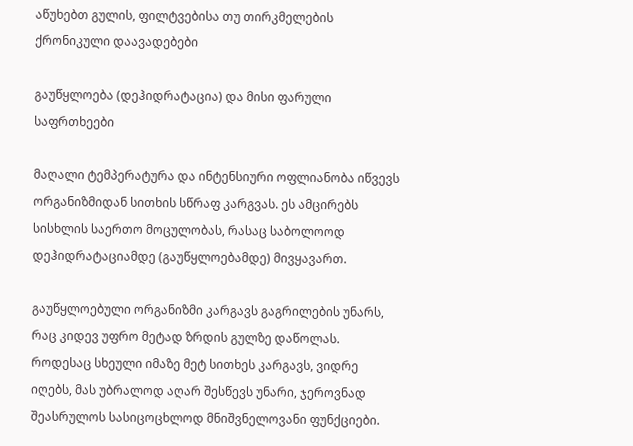აწუხებთ გულის, ფილტვებისა თუ თირკმელების ქრონიკული დაავადებები

გაუწყლოება (დეჰიდრატაცია) და მისი ფარული საფრთხეები

მაღალი ტემპერატურა და ინტენსიური ოფლიანობა იწვევს ორგანიზმიდან სითხის სწრაფ კარგვას. ეს ამცირებს სისხლის საერთო მოცულობას, რასაც საბოლოოდ დეჰიდრატაციამდე (გაუწყლოებამდე) მივყავართ.

გაუწყლოებული ორგანიზმი კარგავს გაგრილების უნარს, რაც კიდევ უფრო მეტად ზრდის გულზე დაწოლას. როდესაც სხეული იმაზე მეტ სითხეს კარგავს, ვიდრე იღებს, მას უბრალოდ აღარ შესწევს უნარი, ჯეროვნად შეასრულოს სასიცოცხლოდ მნიშვნელოვანი ფუნქციები.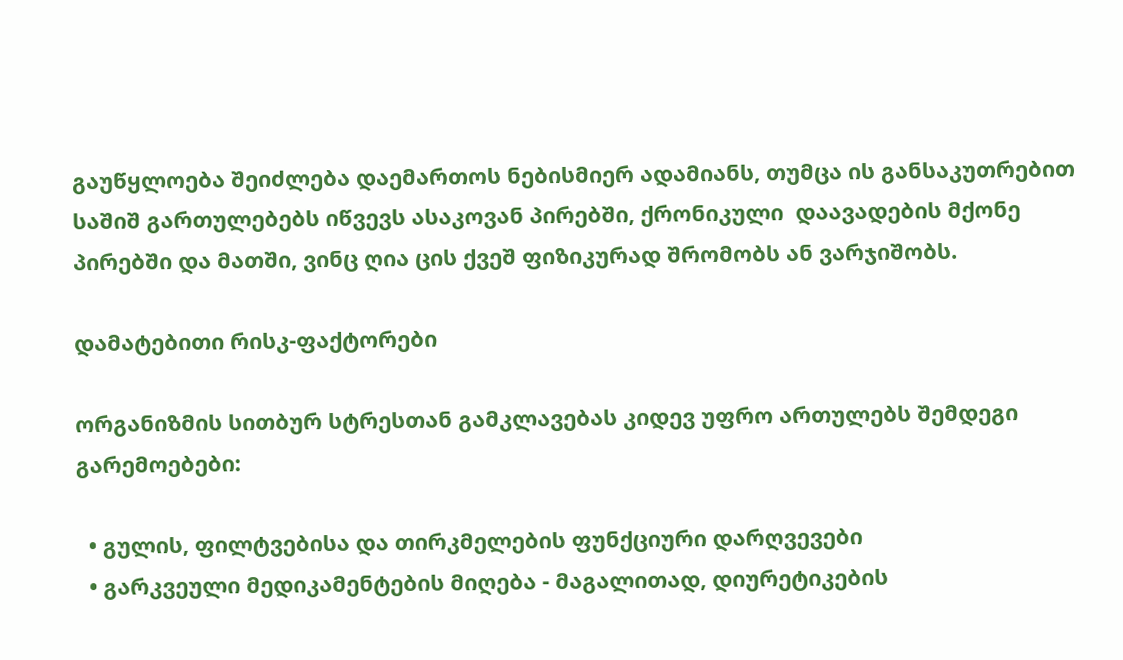გაუწყლოება შეიძლება დაემართოს ნებისმიერ ადამიანს, თუმცა ის განსაკუთრებით საშიშ გართულებებს იწვევს ასაკოვან პირებში, ქრონიკული  დაავადების მქონე პირებში და მათში, ვინც ღია ცის ქვეშ ფიზიკურად შრომობს ან ვარჯიშობს.

დამატებითი რისკ-ფაქტორები

ორგანიზმის სითბურ სტრესთან გამკლავებას კიდევ უფრო ართულებს შემდეგი გარემოებები:

  • გულის, ფილტვებისა და თირკმელების ფუნქციური დარღვევები
  • გარკვეული მედიკამენტების მიღება - მაგალითად, დიურეტიკების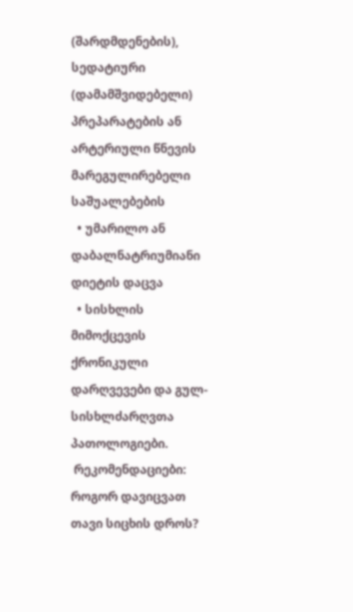(შარდმდენების), სედატიური (დამამშვიდებელი) პრეპარატების ან არტერიული წნევის მარეგულირებელი საშუალებების
  • უმარილო ან დაბალნატრიუმიანი დიეტის დაცვა
  • სისხლის მიმოქცევის ქრონიკული დარღვევები და გულ-სისხლძარღვთა პათოლოგიები.
 რეკომენდაციები: როგორ დავიცვათ თავი სიცხის დროს?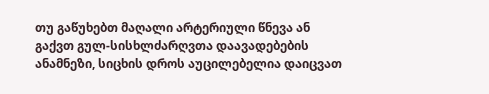თუ გაწუხებთ მაღალი არტერიული წნევა ან გაქვთ გულ-სისხლძარღვთა დაავადებების ანამნეზი, სიცხის დროს აუცილებელია დაიცვათ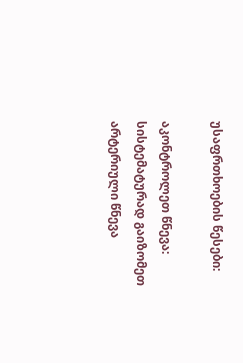უსაფრთხოების წესები:

აკონტროლეთ წნევა: სისტემატურად გაიზომეთ არტერიული წნევა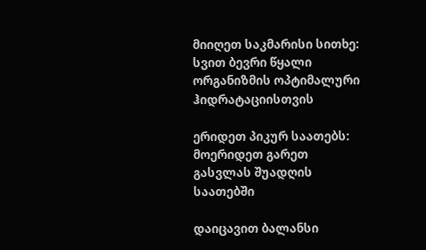მიიღეთ საკმარისი სითხე: სვით ბევრი წყალი ორგანიზმის ოპტიმალური ჰიდრატაციისთვის

ერიდეთ პიკურ საათებს: მოერიდეთ გარეთ გასვლას შუადღის საათებში

დაიცავით ბალანსი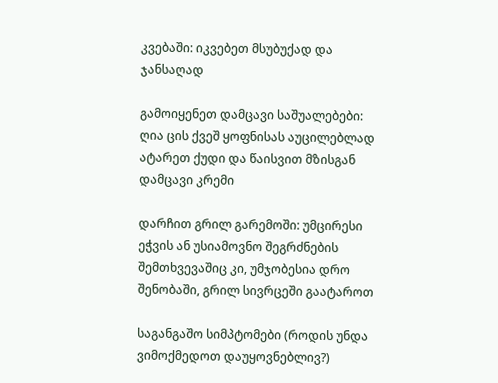კვებაში: იკვებეთ მსუბუქად და ჯანსაღად

გამოიყენეთ დამცავი საშუალებები: ღია ცის ქვეშ ყოფნისას აუცილებლად ატარეთ ქუდი და წაისვით მზისგან დამცავი კრემი

დარჩით გრილ გარემოში: უმცირესი ეჭვის ან უსიამოვნო შეგრძნების შემთხვევაშიც კი, უმჯობესია დრო შენობაში, გრილ სივრცეში გაატაროთ

საგანგაშო სიმპტომები (როდის უნდა ვიმოქმედოთ დაუყოვნებლივ?)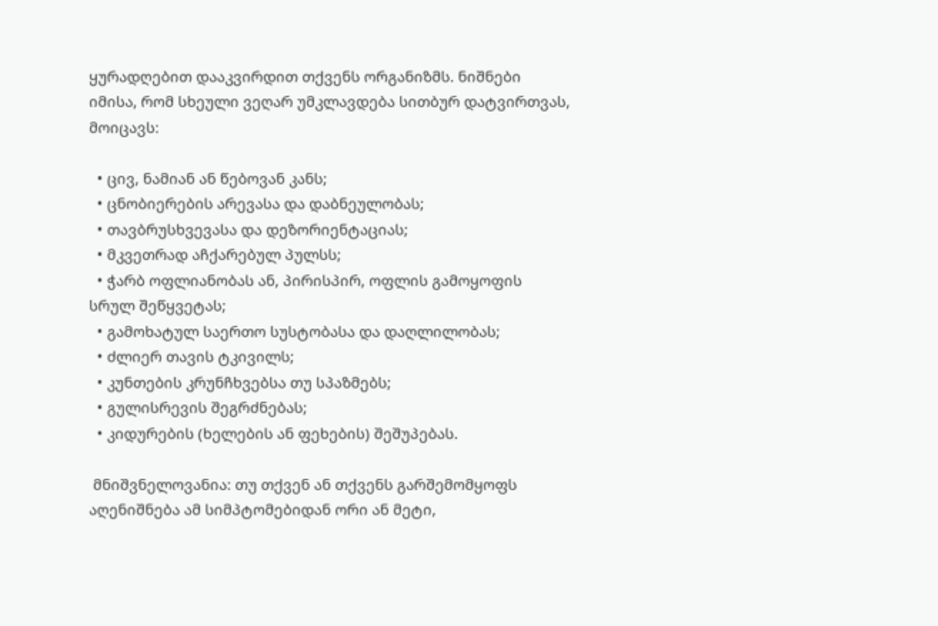ყურადღებით დააკვირდით თქვენს ორგანიზმს. ნიშნები იმისა, რომ სხეული ვეღარ უმკლავდება სითბურ დატვირთვას, მოიცავს:

  • ცივ, ნამიან ან წებოვან კანს;
  • ცნობიერების არევასა და დაბნეულობას;
  • თავბრუსხვევასა და დეზორიენტაციას;
  • მკვეთრად აჩქარებულ პულსს;
  • ჭარბ ოფლიანობას ან, პირისპირ, ოფლის გამოყოფის სრულ შეწყვეტას;
  • გამოხატულ საერთო სუსტობასა და დაღლილობას;
  • ძლიერ თავის ტკივილს;
  • კუნთების კრუნჩხვებსა თუ სპაზმებს;
  • გულისრევის შეგრძნებას;
  • კიდურების (ხელების ან ფეხების) შეშუპებას.

 მნიშვნელოვანია: თუ თქვენ ან თქვენს გარშემომყოფს აღენიშნება ამ სიმპტომებიდან ორი ან მეტი,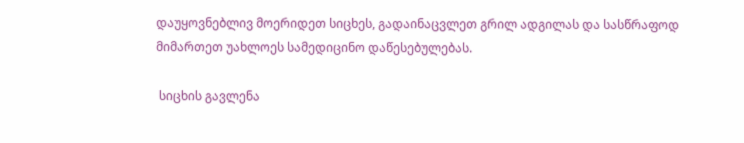დაუყოვნებლივ მოერიდეთ სიცხეს, გადაინაცვლეთ გრილ ადგილას და სასწრაფოდ მიმართეთ უახლოეს სამედიცინო დაწესებულებას.

 სიცხის გავლენა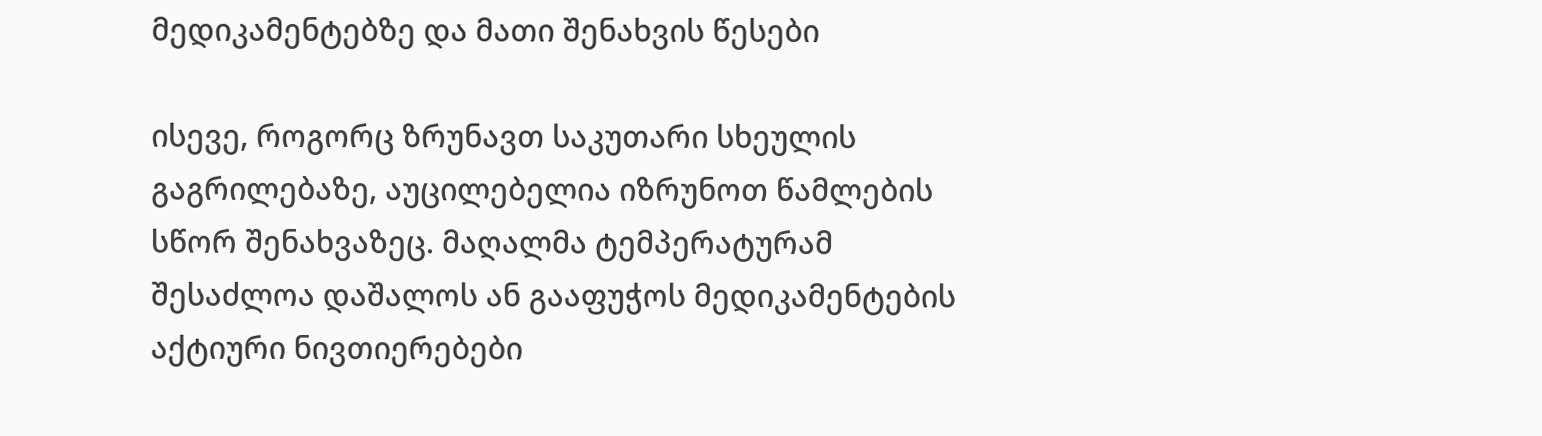მედიკამენტებზე და მათი შენახვის წესები

ისევე, როგორც ზრუნავთ საკუთარი სხეულის გაგრილებაზე, აუცილებელია იზრუნოთ წამლების სწორ შენახვაზეც. მაღალმა ტემპერატურამ შესაძლოა დაშალოს ან გააფუჭოს მედიკამენტების აქტიური ნივთიერებები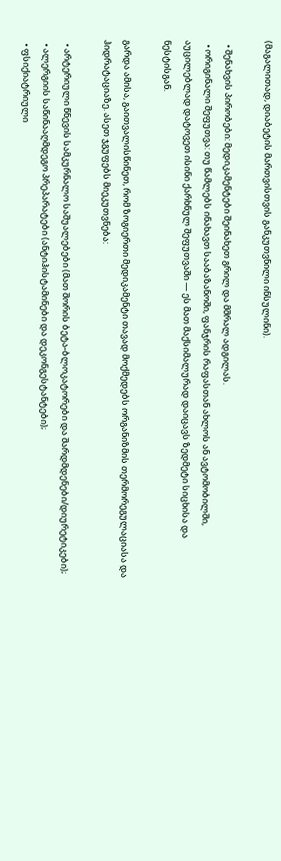(მაგალითად, დიაბეტის მართვისთვის განკუთვნილი ინსულინი).

  • შენახვის პირობები: მედიკამენტები შეინახეთ გრილ და მშრალ ადგილას.
  • ორიგინალი შეფუთვა: თუ წამლებს ინახავთ სააბაზანოში, ფანჯრის რაფასთან ახლოს ან ავტომობილში, აუცილებლად დატოვეთ ისინი ქარხნულ შეფუთვაში — ეს მათ მაქსიმალურად დაიცავს ზედმეტი სიცხისა და ნესტისგან.

გარდა ამისა, გაითვალისწინეთ, რომ ზოგიერთი მედიკამენტი თავად მოქმედებს ორგანიზმის თერმორეგულაციასა და ჰიდრატაციაზე. ასეთ ჯგუფებს მიეკუთვნება:

  • არტერიული წნევის სამკურნალო საშუალებები (მათ შორის ბეტა-ბლოკატორები და შარდმდენები/დიურეტიკები);
  • ალერგიის საწინააღმდეგო პრეპარატები (ანტიჰისტამინები და დეკონგესტანტები);
  • ფსიქიატრიული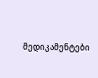მედიკამენტები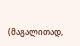(მაგალითად,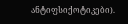ანტიფსიქოტიკები).